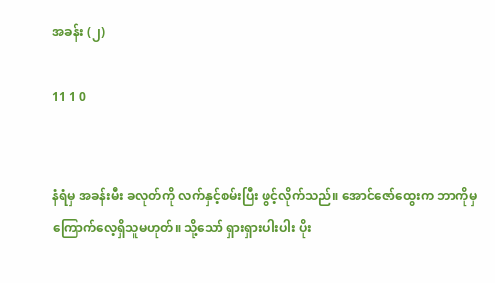အခန်း (၂)

11 1 0


နံရံမှ အခန်းမီး ခလုတ်ကို လက်နှင့်စမ်းပြီး ဖွင့်လိုက်သည်။ အောင်ဇော်ထွေးက ဘာကိုမှ ကြောက်လေ့ရှိသူမဟုတ်။ သို့သော် ရှားရှားပါးပါး ပိုး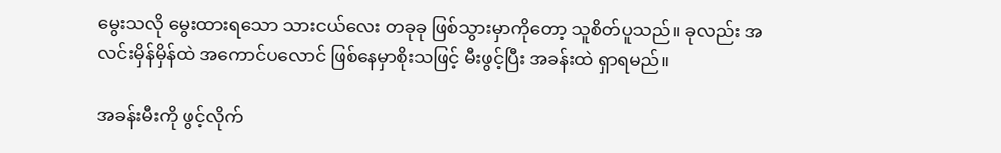မွေးသလို မွေးထားရသော သားငယ်လေး တခုခု ဖြစ်သွားမှာကိုတော့ သူစိတ်ပူသည်။ ခုလည်း အလင်းမှိန်မှိန်ထဲ အကောင်ပလောင် ဖြစ်နေမှာစိုးသဖြင့် မီးဖွင့်ပြီး အခန်းထဲ ရှာရမည်။

အခန်းမီးကို ဖွင့်လိုက်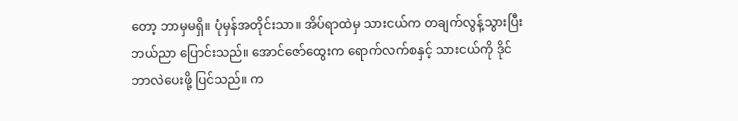တော့ ဘာမှမရှိ။ ပုံမှန်အတိုင်းသာ။ အိပ်ရာထဲမှ သားငယ်က တချက်လွန့်သွားပြီး ဘယ်ညာ ပြောင်းသည်။ အောင်ဇော်ထွေးက ရောက်လက်စနှင့် သားငယ်ကို ဒိုင်ဘာလဲပေးဖို့ ပြင်သည်။ က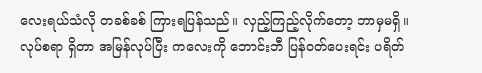လေးရယ်သံလို တခစ်ခစ် ကြားရပြန်သည်။ လှည့်ကြည့်လိုက်တော့ ဘာမှမရှိ။ လုပ်စရာ ရှိတာ အမြန်လုပ်ပြီး ကလေးကို ဘောင်းဘီ ပြန်ဝတ်ပေးရင်း ပရိတ်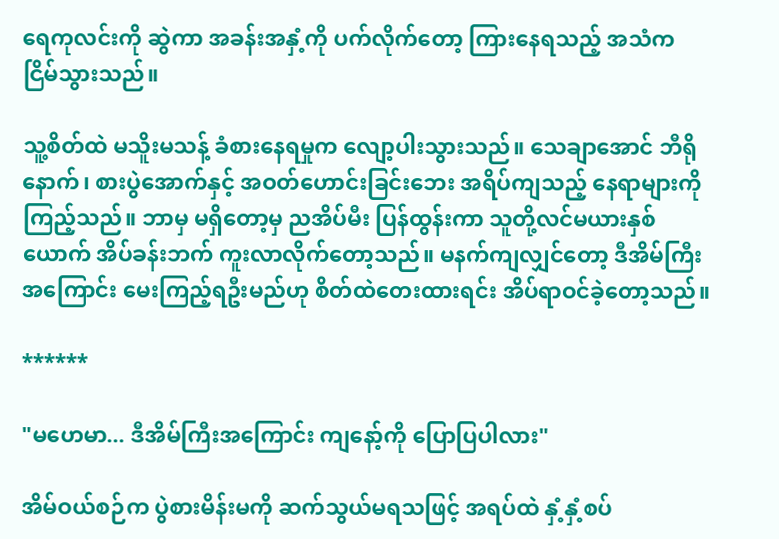ရေကုလင်းကို ဆွဲကာ အခန်းအနှံ့ကို ပက်လိုက်တော့ ကြားနေရသည့် အသံက ငြိမ်သွားသည်။

သူ့စိတ်ထဲ မသိူးမသန့် ခံစားနေရမှုက လျော့ပါးသွားသည်။ သေချာအောင် ဘီရိုနောက်၊ စားပွဲအောက်နှင့် အဝတ်ဟောင်းခြင်းဘေး အရိပ်ကျသည့် နေရာများကို ကြည့်သည်။ ဘာမှ မရှိတော့မှ ညအိပ်မီး ပြန်ထွန်းကာ သူတို့လင်မယားနှစ်ယောက် အိပ်ခန်းဘက် ကူးလာလိုက်တော့သည်။ မနက်ကျလျှင်တော့ ဒီအိမ်ကြီးအကြောင်း မေးကြည့်ရဦးမည်ဟု စိတ်ထဲတေးထားရင်း အိပ်ရာဝင်ခဲ့တော့သည်။

******

"မဟေမာ... ဒီအိမ်ကြီး‌အကြောင်း ကျနော့်ကို ပြောပြပါလား"

အိမ်ဝယ်စဉ်က ပွဲစားမိန်းမကို ဆက်သွယ်မရသဖြင့် အရပ်ထဲ နှံ့နှံ့စပ်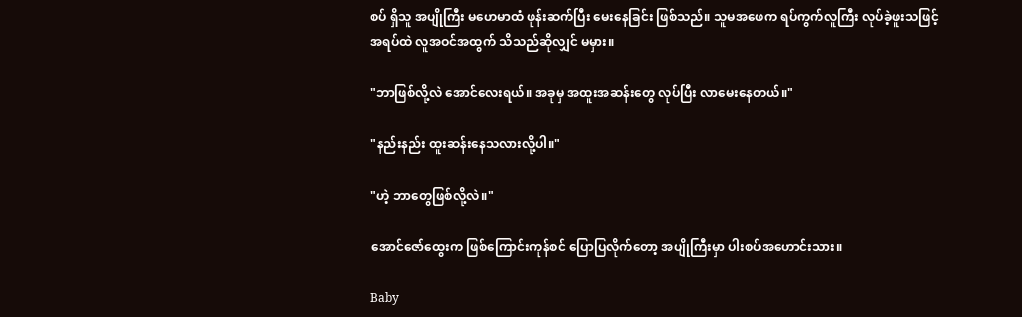စပ် ရှိသူ အပျိုကြီး မဟေမာထံ ဖုန်းဆက်ပြီး မေးနေခြင်း ဖြစ်သည်။ သူမ‌အဖေက ရပ်ကွက်လူကြီး လုပ်ခဲ့ဖူးသဖြင့် အရပ်ထဲ လူအဝင်အထွက် သိသည်ဆိုလျှင် မမှား။

"ဘာဖြစ်လို့လဲ အောင်လေးရယ်။ အခုမှ အထူးအဆန်းတွေ လုပ်ပြီး လာမေးနေတယ်။"

"နည်းနည်း ထူးဆန်းနေသလားလို့ပါ။"

"ဟဲ့ ဘာတွေဖြစ်လို့လဲ။"

အောင်ဇော်ထွေးက ဖြစ်ကြောင်းကုန်စင် ပြောပြလိုက်တော့ အပျိုကြီးမှာ ပါးစပ်‌အဟောင်းသား။

Baby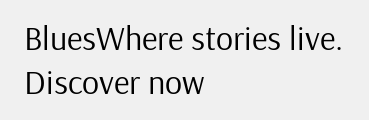BluesWhere stories live. Discover now